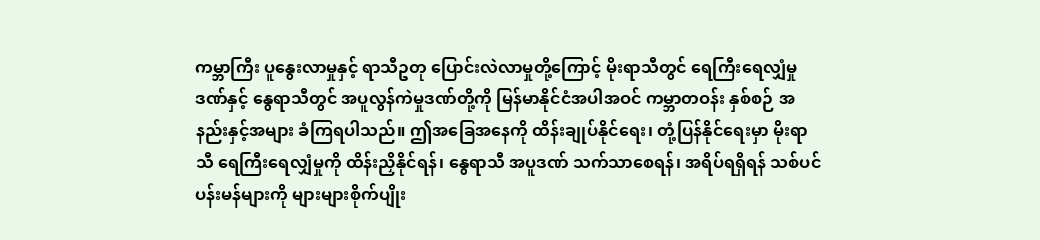ကမ္ဘာကြီး ပူနွေးလာမှုနှင့် ရာသီဥတု ပြောင်းလဲလာမှုတို့ကြောင့် မိုးရာသီတွင် ရေကြီးရေလျှံမှုဒဏ်နှင့် နွေရာသီတွင် အပူလွန်ကဲမှုဒဏ်တို့ကို မြန်မာနိုင်ငံအပါအဝင် ကမ္ဘာတဝန်း နှစ်စဉ် အနည်းနှင့်အများ ခံကြရပါသည်။ ဤအခြေအနေကို ထိန်းချုပ်နိုင်ရေး၊ တုံ့ပြန်နိုင်ရေးမှာ မိုးရာသီ ရေကြီးရေလျှံမှုကို ထိန်းညှိနိုင်ရန်၊ နွေရာသီ အပူဒဏ် သက်သာစေရန်၊ အရိပ်ရရှိရန် သစ်ပင်ပန်းမန်များကို များများစိုက်ပျိုး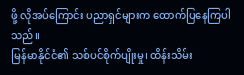ဖို့ လိုအပ်ကြောင်း ပညာရှင်များက ထောက်ပြနေကြပါသည်။
မြန်မာနိုင်ငံ၏ သစ်ပင်စိုက်ပျိုးမှု၊ ထိန်းသိမ်း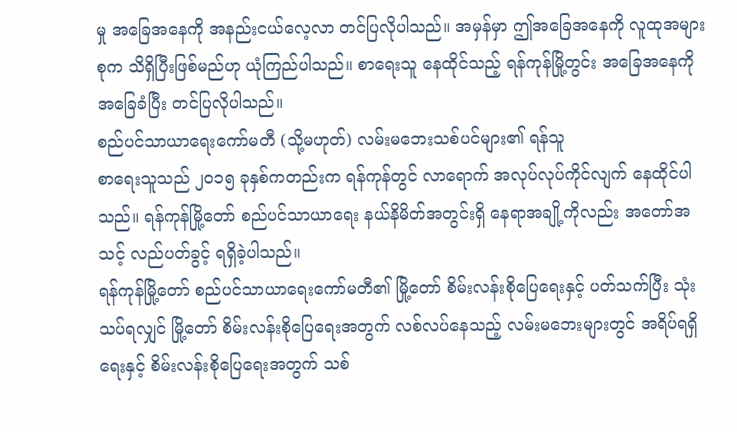မှု အခြေအနေကို အနည်းငယ်လေ့လာ တင်ပြလိုပါသည်။ အမှန်မှာ ဤအခြေအနေကို လူထုအများစုက သိရှိပြီးဖြစ်မည်ဟု ယုံကြည်ပါသည်။ စာရေးသူ နေထိုင်သည့် ရန်ကုန်မြို့တွင်း အခြေအနေကို အခြေခံပြီး တင်ပြလိုပါသည်။
စည်ပင်သာယာရေးကော်မတီ (သို့မဟုတ်) လမ်းမဘေးသစ်ပင်များ၏ ရန်သူ
စာရေးသူသည် ၂၀၁၅ ခုနှစ်ကတည်းက ရန်ကုန်တွင် လာရောက် အလုပ်လုပ်ကိုင်လျက် နေထိုင်ပါသည်။ ရန်ကုန်မြို့တော် စည်ပင်သာယာရေး နယ်နိမိတ်အတွင်းရှိ နေရာအချို့ကိုလည်း အတော်အသင့် လည်ပတ်ခွင့် ရရှိခဲ့ပါသည်။
ရန်ကုန်မြို့တော် စည်ပင်သာယာရေးကော်မတီ၏ မြို့တော် စိမ်းလန်းစိုပြေရေးနှင့် ပတ်သက်ပြီး သုံးသပ်ရလျှင် မြို့တော် စိမ်းလန်းစိုပြေရေးအတွက် လစ်လပ်နေသည့် လမ်းမဘေးများတွင် အရိပ်ရရှိရေးနှင့် စိမ်းလန်းစိုပြေရေးအတွက် သစ်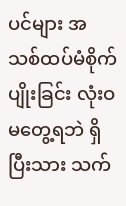ပင်များ အသစ်ထပ်မံစိုက်ပျိုးခြင်း လုံးဝ မတွေ့ရဘဲ ရှိပြီးသား သက်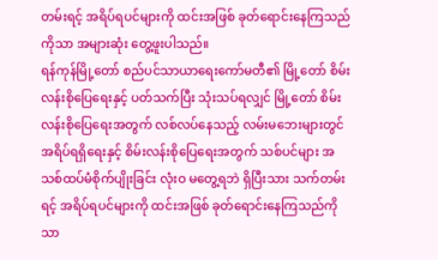တမ်းရင့် အရိပ်ရပင်များကို ထင်းအဖြစ် ခုတ်ရောင်းနေကြသည်ကိုသာ အများဆုံး တွေ့ဖူးပါသည်။
ရန်ကုန်မြို့တော် စည်ပင်သာယာရေးကော်မတီ၏ မြို့တော် စိမ်းလန်းစိုပြေရေးနှင့် ပတ်သက်ပြီး သုံးသပ်ရလျှင် မြို့တော် စိမ်းလန်းစိုပြေရေးအတွက် လစ်လပ်နေသည့် လမ်းမဘေးများတွင် အရိပ်ရရှိရေးနှင့် စိမ်းလန်းစိုပြေရေးအတွက် သစ်ပင်များ အသစ်ထပ်မံစိုက်ပျိုးခြင်း လုံးဝ မတွေ့ရဘဲ ရှိပြီးသား သက်တမ်းရင့် အရိပ်ရပင်များကို ထင်းအဖြစ် ခုတ်ရောင်းနေကြသည်ကိုသာ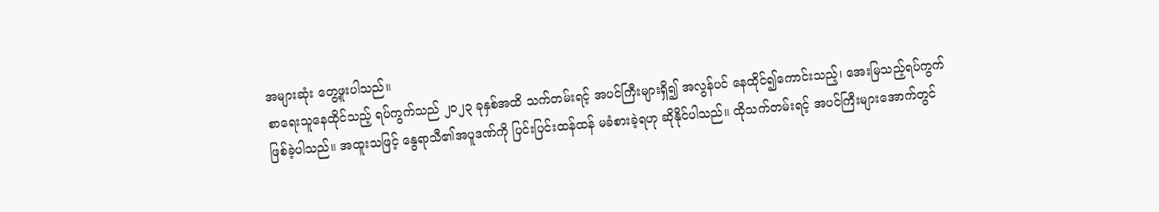အများဆုံး တွေ့ဖူးပါသည်။
စာရေးသူနေထိုင်သည့် ရပ်ကွက်သည် ၂၀၂၃ ခုနှစ်အထိ သက်တမ်းရင့် အပင်ကြီးများရှိ၍ အလွန်ပင် နေထိုင်၍ကောင်းသည့်၊ အေးမြသည့်ရပ်ကွက် ဖြစ်ခဲ့ပါသည်။ အထူးသဖြင့် နွေရာသီ၏အပူဒဏ်ကို ပြင်းပြင်းထန်ထန် မခံစားခဲ့ရဟု ဆိုနိုင်ပါသည်။ ထိုသက်တမ်းရင့် အပင်ကြီးများအောက်တွင်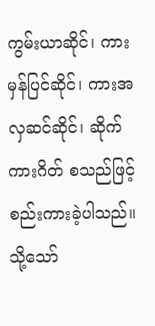ကွမ်းယာဆိုင်၊ ကားမှန်ပြင်ဆိုင်၊ ကားအလှဆင်ဆိုင်၊ ဆိုက်ကားဂိတ် စသည်ဖြင့် စည်းကားခဲ့ပါသည်။
သို့သော်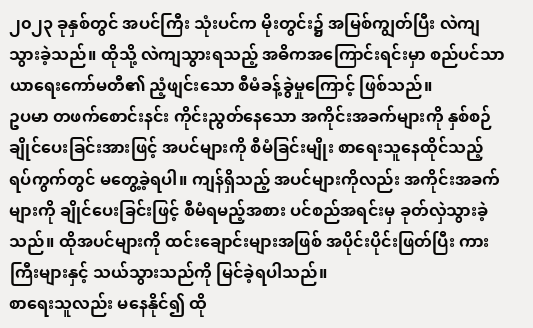၂၀၂၃ ခုနှစ်တွင် အပင်ကြီး သုံးပင်က မိုးတွင်း၌ အမြစ်ကျွတ်ပြီး လဲကျသွားခဲ့သည်။ ထိုသို့ လဲကျသွားရသည့် အဓိကအကြောင်းရင်းမှာ စည်ပင်သာယာရေးကော်မတီ၏ ညံ့ဖျင်းသော စီမံခန့်ခွဲမှုကြောင့် ဖြစ်သည်။
ဥပမာ တဖက်စောင်းနင်း ကိုင်းညွတ်နေသော အကိုင်းအခက်များကို နှစ်စဉ် ချိုင်ပေးခြင်းအားဖြင့် အပင်များကို စီမံခြင်းမျိုး စာရေးသူနေထိုင်သည့် ရပ်ကွက်တွင် မတွေ့ခဲ့ရပါ။ ကျန်ရှိသည့် အပင်များကိုလည်း အကိုင်းအခက်များကို ချိုင်ပေးခြင်းဖြင့် စီမံရမည့်အစား ပင်စည်အရင်းမှ ခုတ်လှဲသွားခဲ့သည်။ ထိုအပင်များကို ထင်းချောင်းများအဖြစ် အပိုင်းပိုင်းဖြတ်ပြီး ကားကြီးများနှင့် သယ်သွားသည်ကို မြင်ခဲ့ရပါသည်။
စာရေးသူလည်း မနေနိုင်၍ ထို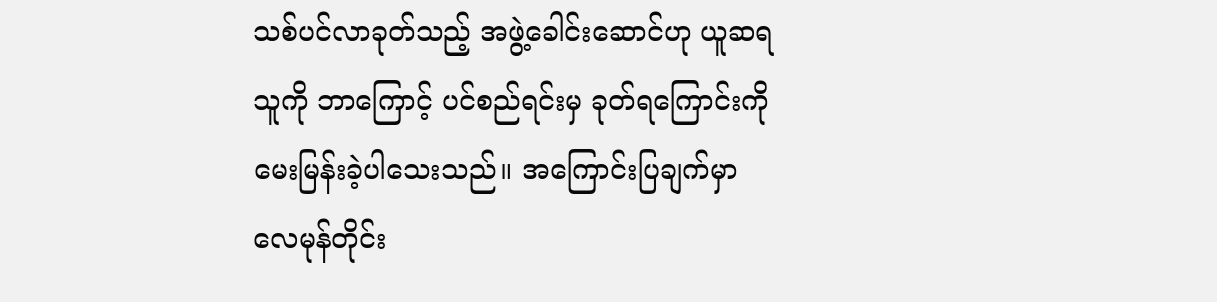သစ်ပင်လာခုတ်သည့် အဖွဲ့ခေါင်းဆောင်ဟု ယူဆရသူကို ဘာကြောင့် ပင်စည်ရင်းမှ ခုတ်ရကြောင်းကို မေးမြန်းခဲ့ပါသေးသည်။ အကြောင်းပြချက်မှာ လေမုန်တိုင်း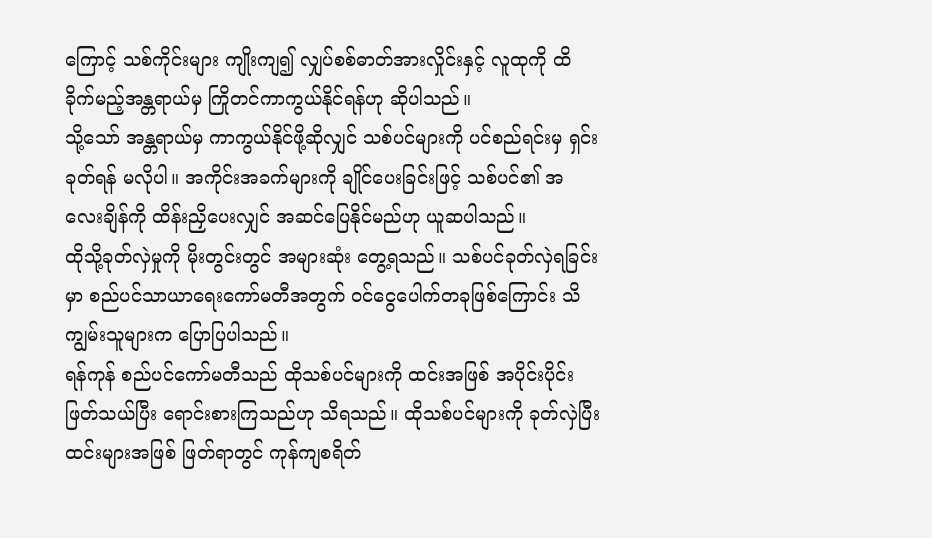ကြောင့် သစ်ကိုင်းများ ကျိုးကျ၍ လျှပ်စစ်ဓာတ်အားလှိုင်းနှင့် လူထုကို ထိခိုက်မည့်အန္တရာယ်မှ ကြိုတင်ကာကွယ်နိုင်ရန်ဟု ဆိုပါသည်။
သို့သော် အန္တရာယ်မှ ကာကွယ်နိုင်ဖို့ဆိုလျှင် သစ်ပင်များကို ပင်စည်ရင်းမှ ရှင်းခုတ်ရန် မလိုပါ။ အကိုင်းအခက်များကို ချိုင်ပေးခြင်းဖြင့် သစ်ပင်၏ အလေးချိန်ကို ထိန်းညှိပေးလျှင် အဆင်ပြေနိုင်မည်ဟု ယူဆပါသည်။
ထိုသို့ခုတ်လှဲမှုကို မိုးတွင်းတွင် အများဆုံး တွေ့ရသည်။ သစ်ပင်ခုတ်လှဲရခြင်းမှာ စည်ပင်သာယာရေးကော်မတီအတွက် ဝင်ငွေပေါက်တခုဖြစ်ကြောင်း သိကျွမ်းသူများက ပြောပြပါသည်။
ရန်ကုန် စည်ပင်ကော်မတီသည် ထိုသစ်ပင်များကို ထင်းအဖြစ် အပိုင်းပိုင်းဖြတ်သယ်ပြီး ရောင်းစားကြသည်ဟု သိရသည်။ ထိုသစ်ပင်များကို ခုတ်လှဲပြီး ထင်းများအဖြစ် ဖြတ်ရာတွင် ကုန်ကျစရိတ်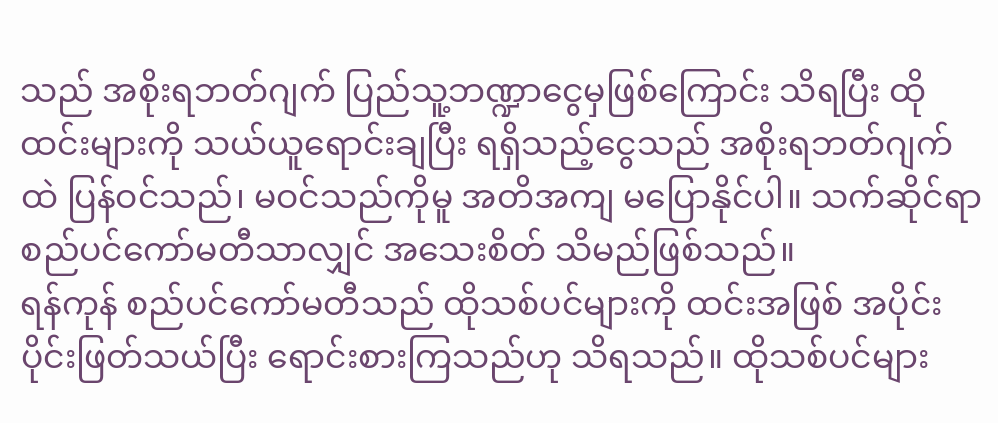သည် အစိုးရဘတ်ဂျက် ပြည်သူ့ဘဏ္ဍာငွေမှဖြစ်ကြောင်း သိရပြီး ထိုထင်းများကို သယ်ယူရောင်းချပြီး ရရှိသည့်ငွေသည် အစိုးရဘတ်ဂျက်ထဲ ပြန်ဝင်သည်၊ မဝင်သည်ကိုမူ အတိအကျ မပြောနိုင်ပါ။ သက်ဆိုင်ရာ စည်ပင်ကော်မတီသာလျှင် အသေးစိတ် သိမည်ဖြစ်သည်။
ရန်ကုန် စည်ပင်ကော်မတီသည် ထိုသစ်ပင်များကို ထင်းအဖြစ် အပိုင်းပိုင်းဖြတ်သယ်ပြီး ရောင်းစားကြသည်ဟု သိရသည်။ ထိုသစ်ပင်များ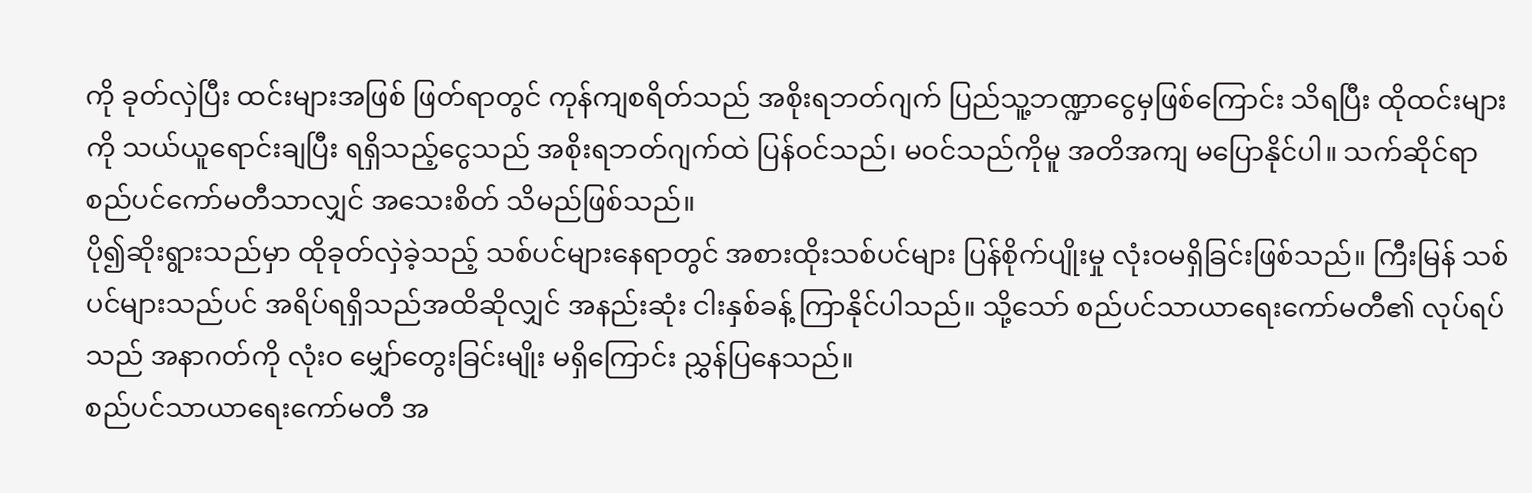ကို ခုတ်လှဲပြီး ထင်းများအဖြစ် ဖြတ်ရာတွင် ကုန်ကျစရိတ်သည် အစိုးရဘတ်ဂျက် ပြည်သူ့ဘဏ္ဍာငွေမှဖြစ်ကြောင်း သိရပြီး ထိုထင်းများကို သယ်ယူရောင်းချပြီး ရရှိသည့်ငွေသည် အစိုးရဘတ်ဂျက်ထဲ ပြန်ဝင်သည်၊ မဝင်သည်ကိုမူ အတိအကျ မပြောနိုင်ပါ။ သက်ဆိုင်ရာ စည်ပင်ကော်မတီသာလျှင် အသေးစိတ် သိမည်ဖြစ်သည်။
ပို၍ဆိုးရွားသည်မှာ ထိုခုတ်လှဲခဲ့သည့် သစ်ပင်များနေရာတွင် အစားထိုးသစ်ပင်များ ပြန်စိုက်ပျိုးမှု လုံးဝမရှိခြင်းဖြစ်သည်။ ကြီးမြန် သစ်ပင်များသည်ပင် အရိပ်ရရှိသည်အထိဆိုလျှင် အနည်းဆုံး ငါးနှစ်ခန့် ကြာနိုင်ပါသည်။ သို့သော် စည်ပင်သာယာရေးကော်မတီ၏ လုပ်ရပ်သည် အနာဂတ်ကို လုံးဝ မျှော်တွေးခြင်းမျိုး မရှိကြောင်း ညွှန်ပြနေသည်။
စည်ပင်သာယာရေးကော်မတီ အ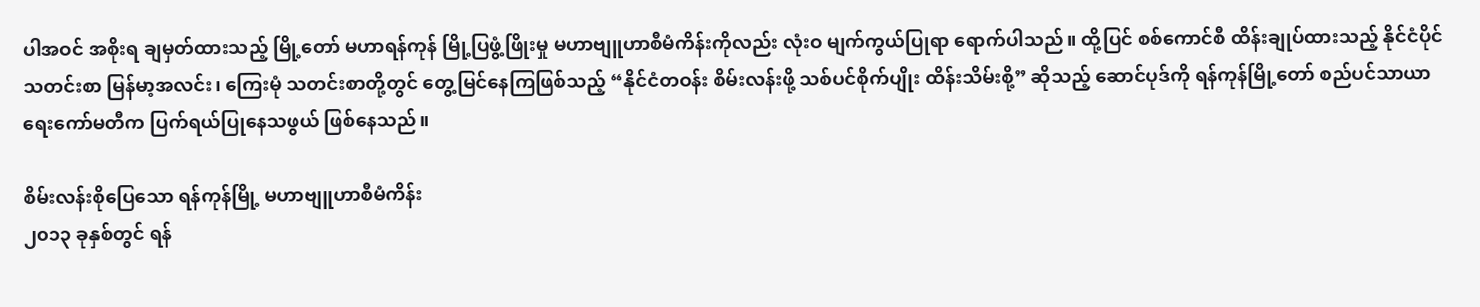ပါအဝင် အစိုးရ ချမှတ်ထားသည့် မြို့တော် မဟာရန်ကုန် မြို့ပြဖွံ့ဖြိုးမှု မဟာဗျူဟာစီမံကိန်းကိုလည်း လုံးဝ မျက်ကွယ်ပြုရာ ရောက်ပါသည်။ ထို့ပြင် စစ်ကောင်စီ ထိန်းချုပ်ထားသည့် နိုင်ငံပိုင်သတင်းစာ မြန်မာ့အလင်း၊ ကြေးမုံ သတင်းစာတို့တွင် တွေ့မြင်နေကြဖြစ်သည့် “နိုင်ငံတဝန်း စိမ်းလန်းဖို့ သစ်ပင်စိုက်ပျိုး ထိန်းသိမ်းစို့” ဆိုသည့် ဆောင်ပုဒ်ကို ရန်ကုန်မြို့တော် စည်ပင်သာယာရေးကော်မတီက ပြက်ရယ်ပြုနေသဖွယ် ဖြစ်နေသည်။

စိမ်းလန်းစိုပြေသော ရန်ကုန်မြို့ မဟာဗျူဟာစီမံကိန်း
၂၀၁၃ ခုနှစ်တွင် ရန်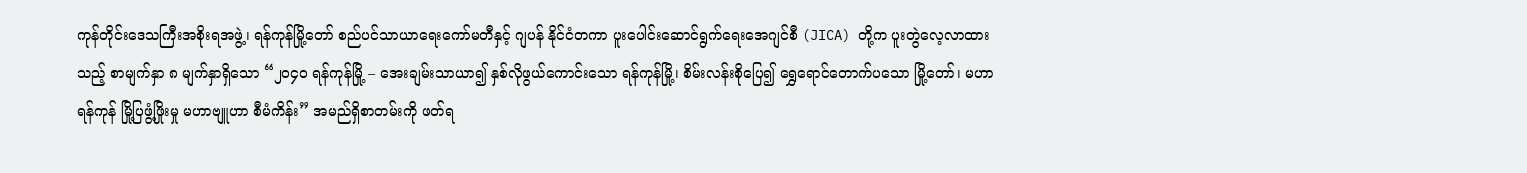ကုန်တိုင်းဒေသကြီးအစိုးရအဖွဲ့၊ ရန်ကုန်မြို့တော် စည်ပင်သာယာရေးကော်မတီနှင့် ဂျပန် နိုင်ငံတကာ ပူးပေါင်းဆောင်ရွက်ရေးအေဂျင်စီ (JICA) တို့က ပူးတွဲလေ့လာထားသည့် စာမျက်နှာ ၈ မျက်နှာရှိသော “၂၀၄၀ ရန်ကုန်မြို့ – အေးချမ်းသာယာ၍ နှစ်လိုဖွယ်ကောင်းသော ရန်ကုန်မြို့၊ စိမ်းလန်းစိုပြေ၍ ရွှေရောင်တောက်ပသော မြို့တော်၊ မဟာရန်ကုန် မြို့ပြဖွံ့ဖြိုးမှု မဟာဗျူဟာ စီမံကိန်း” အမည်ရှိစာတမ်းကို ဖတ်ရ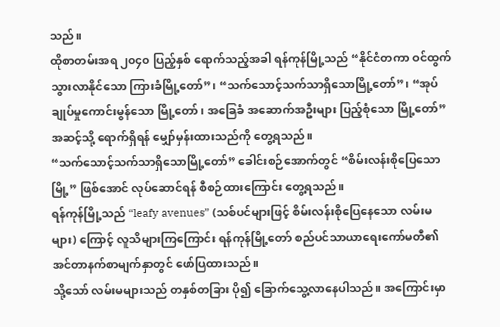သည်။
ထိုစာတမ်းအရ ၂၀၄၀ ပြည့်နှစ် ရောက်သည့်အခါ ရန်ကုန်မြို့သည် “နိုင်ငံတကာ ဝင်ထွက်သွားလာနိုင်သော ကြားခံမြို့တော်”၊ “သက်သောင့်သက်သာရှိသောမြို့တော်”၊ “အုပ်ချုပ်မှုကောင်းမွန်သော မြို့တော်၊ အခြေခံ အဆောက်အဦးများ ပြည့်စုံသော မြို့တော်” အဆင့်သို့ ရောက်ရှိရန် မျှော်မှန်းထားသည်ကို တွေ့ရသည်။
“သက်သောင့်သက်သာရှိသောမြို့တော်” ခေါင်းစဉ်အောက်တွင် “စိမ်းလန်းစိုပြေသောမြို့” ဖြစ်အောင် လုပ်ဆောင်ရန် စီစဉ်ထားကြောင်း တွေ့ရသည်။
ရန်ကုန်မြို့သည် “leafy avenues” (သစ်ပင်များဖြင့် စိမ်းလန်းစိုပြေနေသော လမ်းမများ) ကြောင့် လူသိများကြကြောင်း ရန်ကုန်မြို့တော် စည်ပင်သာယာရေးကော်မတီ၏ အင်တာနက်စာမျက်နှာတွင် ဖော်ပြထားသည်။
သို့သော် လမ်းမများသည် တနှစ်တခြား ပို၍ ခြောက်သွေ့လာနေပါသည်။ အကြောင်းမှာ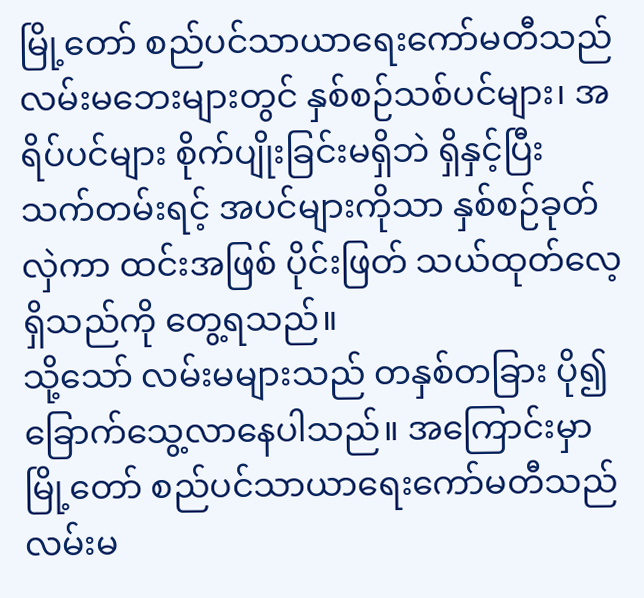မြို့တော် စည်ပင်သာယာရေးကော်မတီသည် လမ်းမဘေးများတွင် နှစ်စဉ်သစ်ပင်များ၊ အရိပ်ပင်များ စိုက်ပျိုးခြင်းမရှိဘဲ ရှိနှင့်ပြီး သက်တမ်းရင့် အပင်များကိုသာ နှစ်စဉ်ခုတ်လှဲကာ ထင်းအဖြစ် ပိုင်းဖြတ် သယ်ထုတ်လေ့ရှိသည်ကို တွေ့ရသည်။
သို့သော် လမ်းမများသည် တနှစ်တခြား ပို၍ ခြောက်သွေ့လာနေပါသည်။ အကြောင်းမှာ မြို့တော် စည်ပင်သာယာရေးကော်မတီသည် လမ်းမ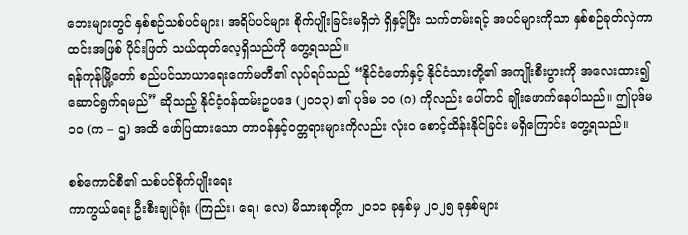ဘေးများတွင် နှစ်စဉ်သစ်ပင်များ၊ အရိပ်ပင်များ စိုက်ပျိုးခြင်းမရှိဘဲ ရှိနှင့်ပြီး သက်တမ်းရင့် အပင်များကိုသာ နှစ်စဉ်ခုတ်လှဲကာ ထင်းအဖြစ် ပိုင်းဖြတ် သယ်ထုတ်လေ့ရှိသည်ကို တွေ့ရသည်။
ရန်ကုန်မြို့တော် စည်ပင်သာယာရေးကော်မတီ၏ လုပ်ရပ်သည် “နိုင်ငံတော်နှင့် နိုင်ငံသားတို့၏ အကျိုးစီးပွားကို အလေးထား၍ ဆောင်ရွက်ရမည်” ဆိုသည့် နိုင်ငံ့ဝန်ထမ်းဥပဒေ (၂၀၁၃) ၏ ပုဒ်မ ၁၀ (ဂ) ကိုလည်း ပေါ်တင် ချိုးဖောက်နေပါသည်။ ဤပုဒ်မ ၁၀ (က – ဌ) အထိ ဖော်ပြထားသော တာဝန်နှင့်ဝတ္တရားများကိုလည်း လုံးဝ စောင့်ထိန်းနိုင်ခြင်း မရှိကြောင်း တွေ့ရသည်။

စစ်ကောင်စီ၏ သစ်ပင်စိုက်ပျိုးရေး
ကာကွယ်ရေး ဦးစီးချုပ်ရုံး (ကြည်း၊ ရေ၊ လေ) မိသားစုတို့က ၂၀၁၁ ခုနှစ်မှ ၂၀၂၅ ခုနှစ်များ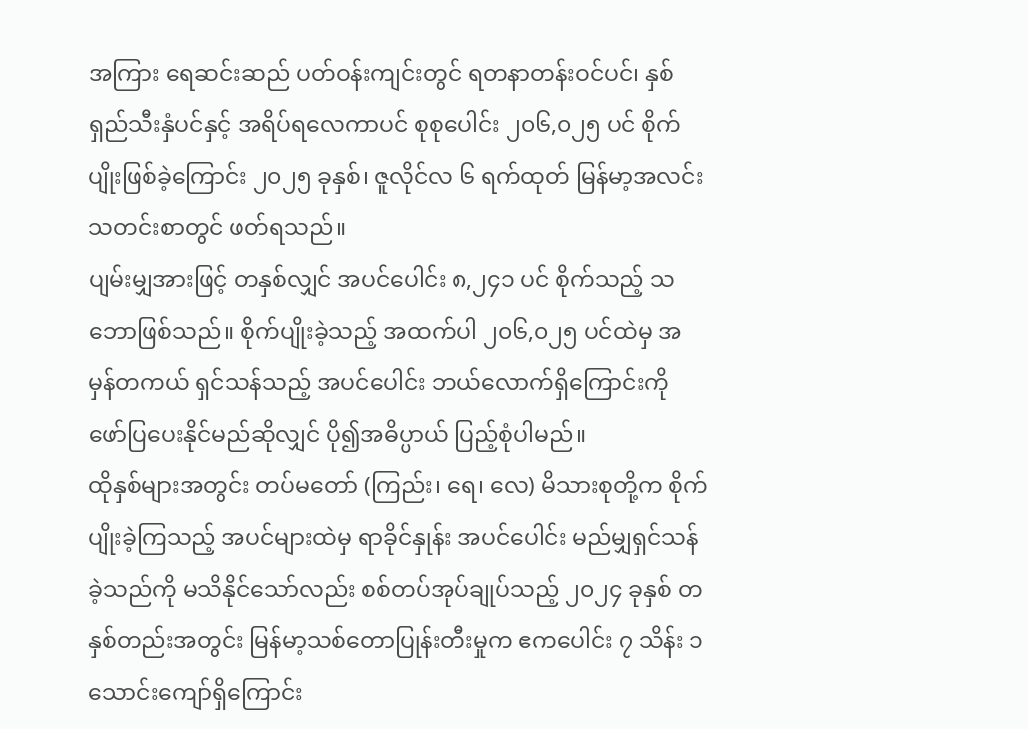အကြား ရေဆင်းဆည် ပတ်ဝန်းကျင်းတွင် ရတနာတန်းဝင်ပင်၊ နှစ်ရှည်သီးနှံပင်နှင့် အရိပ်ရလေကာပင် စုစုပေါင်း ၂၀၆,၀၂၅ ပင် စိုက်ပျိုးဖြစ်ခဲ့ကြောင်း ၂၀၂၅ ခုနှစ်၊ ဇူလိုင်လ ၆ ရက်ထုတ် မြန်မာ့အလင်းသတင်းစာတွင် ဖတ်ရသည်။
ပျမ်းမျှအားဖြင့် တနှစ်လျှင် အပင်ပေါင်း ၈,၂၄၁ ပင် စိုက်သည့် သဘောဖြစ်သည်။ စိုက်ပျိုးခဲ့သည့် အထက်ပါ ၂၀၆,၀၂၅ ပင်ထဲမှ အမှန်တကယ် ရှင်သန်သည့် အပင်ပေါင်း ဘယ်လောက်ရှိကြောင်းကို ဖော်ပြပေးနိုင်မည်ဆိုလျှင် ပို၍အဓိပ္ပာယ် ပြည့်စုံပါမည်။
ထိုနှစ်များအတွင်း တပ်မတော် (ကြည်း၊ ရေ၊ လေ) မိသားစုတို့က စိုက်ပျိုးခဲ့ကြသည့် အပင်များထဲမှ ရာခိုင်နှုန်း အပင်ပေါင်း မည်မျှရှင်သန်ခဲ့သည်ကို မသိနိုင်သော်လည်း စစ်တပ်အုပ်ချုပ်သည့် ၂၀၂၄ ခုနှစ် တနှစ်တည်းအတွင်း မြန်မာ့သစ်တောပြုန်းတီးမှုက ဧကပေါင်း ၇ သိန်း ၁ သောင်းကျော်ရှိကြောင်း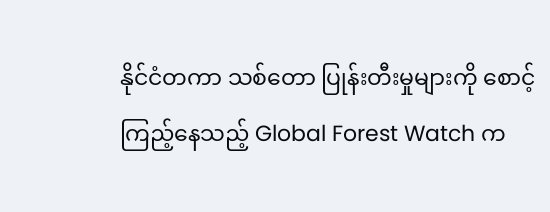နိုင်ငံတကာ သစ်တော ပြုန်းတီးမှုများကို စောင့်ကြည့်နေသည့် Global Forest Watch က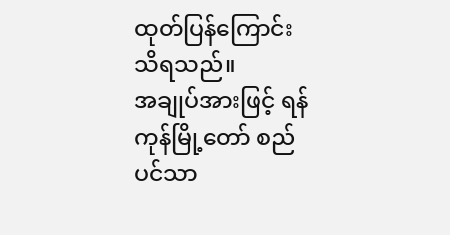ထုတ်ပြန်ကြောင်း သိရသည်။
အချုပ်အားဖြင့် ရန်ကုန်မြို့တော် စည်ပင်သာ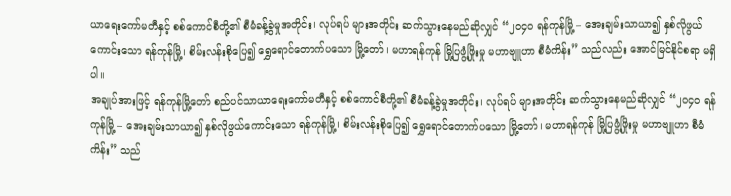ယာရေးကော်မတီနှင့် စစ်ကောင်စီတို့၏ စီမံခန့်ခွဲမှုအတိုင်း၊ လုပ်ရပ် များအတိုင်း ဆက်သွားနေမည်ဆိုလျှင် “၂၀၄၀ ရန်ကုန်မြို့ – အေးချမ်းသာယာ၍ နှစ်လိုဖွယ်ကောင်းသော ရန်ကုန်မြို့၊ စိမ်းလန်းစိုပြေ၍ ရွှေရောင်တောက်ပသော မြို့တော်၊ မဟာရန်ကုန် မြို့ပြဖွံ့ဖြိုးမှု မဟာဗျူဟာ စီမံကိန်း” သည်လည်း အောင်မြင်နိုင်စရာ မရှိပါ။
အချုပ်အားဖြင့် ရန်ကုန်မြို့တော် စည်ပင်သာယာရေးကော်မတီနှင့် စစ်ကောင်စီတို့၏ စီမံခန့်ခွဲမှုအတိုင်း၊ လုပ်ရပ် များအတိုင်း ဆက်သွားနေမည်ဆိုလျှင် “၂၀၄၀ ရန်ကုန်မြို့ – အေးချမ်းသာယာ၍ နှစ်လိုဖွယ်ကောင်းသော ရန်ကုန်မြို့၊ စိမ်းလန်းစိုပြေ၍ ရွှေရောင်တောက်ပသော မြို့တော်၊ မဟာရန်ကုန် မြို့ပြဖွံ့ဖြိုးမှု မဟာဗျူဟာ စီမံကိန်း” သည်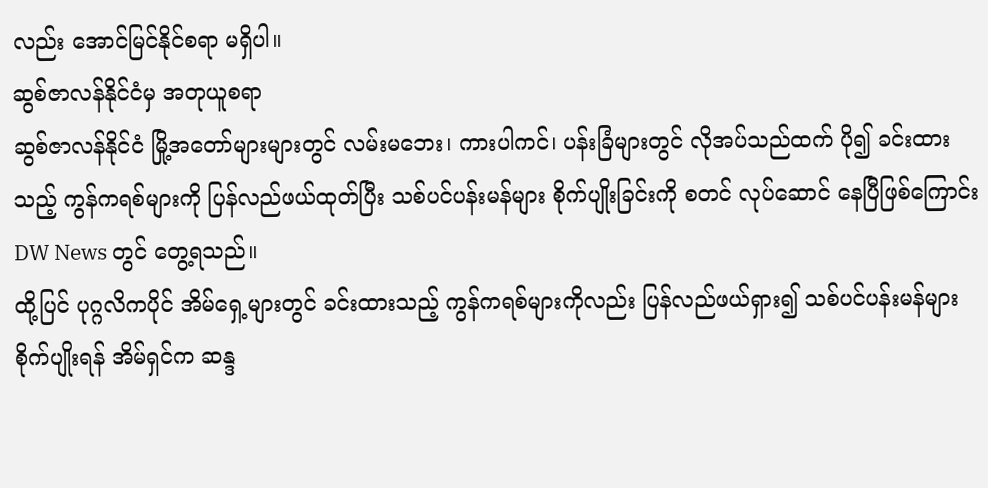လည်း အောင်မြင်နိုင်စရာ မရှိပါ။
ဆွစ်ဇာလန်နိုင်ငံမှ အတုယူစရာ
ဆွစ်ဇာလန်နိုင်ငံ မြို့အတော်များများတွင် လမ်းမဘေး၊ ကားပါကင်၊ ပန်းခြံများတွင် လိုအပ်သည်ထက် ပို၍ ခင်းထားသည့် ကွန်ကရစ်များကို ပြန်လည်ဖယ်ထုတ်ပြီး သစ်ပင်ပန်းမန်များ စိုက်ပျိုးခြင်းကို စတင် လုပ်ဆောင် နေပြီဖြစ်ကြောင်း DW News တွင် တွေ့ရသည်။
ထို့ပြင် ပုဂ္ဂလိကပိုင် အိမ်ရှေ့များတွင် ခင်းထားသည့် ကွန်ကရစ်များကိုလည်း ပြန်လည်ဖယ်ရှား၍ သစ်ပင်ပန်းမန်များ စိုက်ပျိုးရန် အိမ်ရှင်က ဆန္ဒ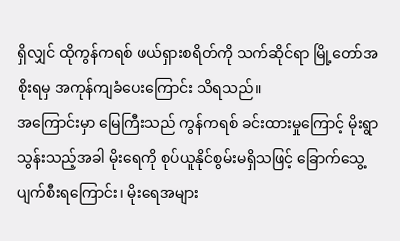ရှိလျှင် ထိုကွန်ကရစ် ဖယ်ရှားစရိတ်ကို သက်ဆိုင်ရာ မြို့တော်အစိုးရမှ အကုန်ကျခံပေးကြောင်း သိရသည်။
အကြောင်းမှာ မြေကြီးသည် ကွန်ကရစ် ခင်းထားမှုကြောင့် မိုးရွာသွန်းသည့်အခါ မိုးရေကို စုပ်ယူနိုင်စွမ်းမရှိသဖြင့် ခြောက်သွေ့ပျက်စီးရကြောင်း၊ မိုးရေအများ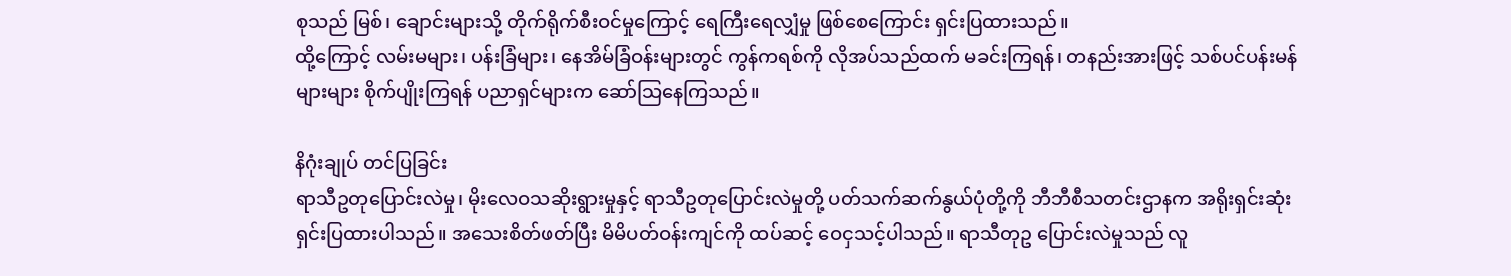စုသည် မြစ်၊ ချောင်းများသို့ တိုက်ရိုက်စီးဝင်မှုကြောင့် ရေကြီးရေလျှံမှု ဖြစ်စေကြောင်း ရှင်းပြထားသည်။
ထို့ကြောင့် လမ်းမများ၊ ပန်းခြံများ၊ နေအိမ်ခြံဝန်းများတွင် ကွန်ကရစ်ကို လိုအပ်သည်ထက် မခင်းကြရန်၊ တနည်းအားဖြင့် သစ်ပင်ပန်းမန်များများ စိုက်ပျိုးကြရန် ပညာရှင်များက ဆော်သြနေကြသည်။

နိဂုံးချုပ် တင်ပြခြင်း
ရာသီဥတုပြောင်းလဲမှု၊ မိုးလေဝသဆိုးရွားမှုနှင့် ရာသီဥတုပြောင်းလဲမှုတို့ ပတ်သက်ဆက်နွယ်ပုံတို့ကို ဘီဘီစီသတင်းဌာနက အရိုးရှင်းဆုံး ရှင်းပြထားပါသည်။ အသေးစိတ်ဖတ်ပြီး မိမိပတ်ဝန်းကျင်ကို ထပ်ဆင့် ဝေငှသင့်ပါသည်။ ရာသီတုဥ ပြောင်းလဲမှုသည် လူ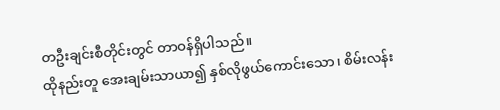တဦးချင်းစီတိုင်းတွင် တာဝန်ရှိပါသည်။
ထိုနည်းတူ အေးချမ်းသာယာ၍ နှစ်လိုဖွယ်ကောင်းသော၊ စိမ်းလန်း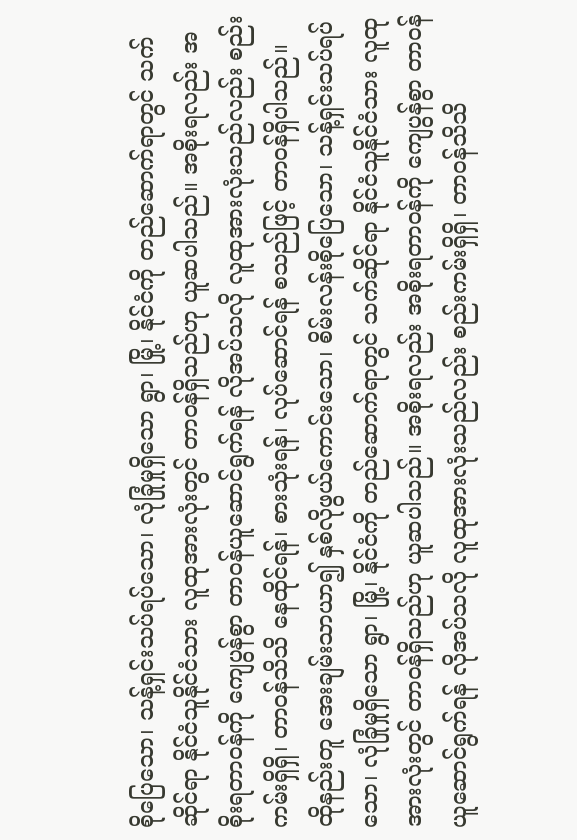စိုပြေသော၊ သန့်ရှင်းသပ်ရပ်သော၊ လုံခြုံမှုရှိသော ရွာ၊ မြို့၊ နိုင်ငံကို တည်ဆောက်ရာတွင် သက်ဆိုင်ရာ နိုင်ငံသူနိုင်ငံသား လူထုအားလုံးတွင် တာဝန်ရှိသည်ဟု ယူဆပါသည်။ အစိုးရလည်း အစိုးရတာဝန်ကို ကျေပွန်စွာ တာဝန်ယူဆောင်ရွက်ရန် လိုအပ်သလို လူထုအားလုံးသည်လည်း စည်းကမ်းရှိရှိ၊ တာဝန်သိသိ နေထိုင်ရန်၊ စားသုံးရန်၊ လုပ်ဆောင်ရန် စသည်ဖြင့် တာဝန်ရှိပါသည်။
ထိုနည်းတူ အေးချမ်းသာယာ၍ နှစ်လိုဖွယ်ကောင်းသော၊ စိမ်းလန်းစိုပြေသော၊ သန့်ရှင်းသပ်ရပ်သော၊ လုံခြုံမှုရှိသော ရွာ၊ မြို့၊ နိုင်ငံကို တည်ဆောက်ရာတွင် သက်ဆိုင်ရာ နိုင်ငံသူနိုင်ငံသား လူထုအားလုံးတွင် တာဝန်ရှိသည်ဟု ယူဆပါသည်။ အစိုးရလည်း အစိုးရတာဝန်ကို ကျေပွန်စွာ တာဝန်ယူဆောင်ရွက်ရန် လိုအပ်သလို လူထုအားလုံးသည်လည်း စည်းကမ်းရှိရှိ၊ တာဝန်သိသိ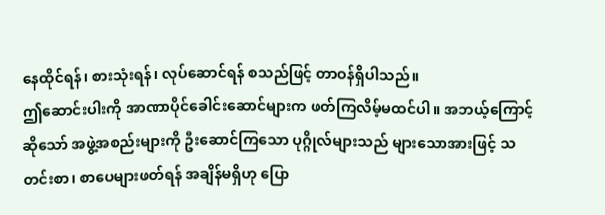နေထိုင်ရန်၊ စားသုံးရန်၊ လုပ်ဆောင်ရန် စသည်ဖြင့် တာဝန်ရှိပါသည်။
ဤဆောင်းပါးကို အာဏာပိုင်ခေါင်းဆောင်များက ဖတ်ကြလိမ့်မထင်ပါ။ အဘယ့်ကြောင့်ဆိုသော် အဖွဲ့အစည်းများကို ဦးဆောင်ကြသော ပုဂ္ဂိုလ်များသည် များသောအားဖြင့် သတင်းစာ၊ စာပေများဖတ်ရန် အချိန်မရှိဟု ပြော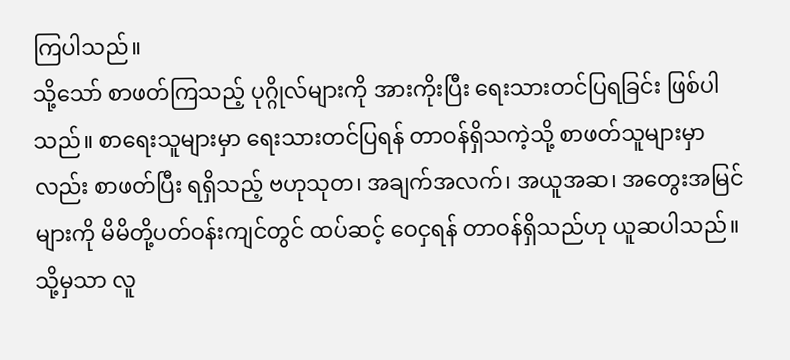ကြပါသည်။
သို့သော် စာဖတ်ကြသည့် ပုဂ္ဂိုလ်များကို အားကိုးပြီး ရေးသားတင်ပြရခြင်း ဖြစ်ပါသည်။ စာရေးသူများမှာ ရေးသားတင်ပြရန် တာဝန်ရှိသကဲ့သို့ စာဖတ်သူများမှာလည်း စာဖတ်ပြီး ရရှိသည့် ဗဟုသုတ၊ အချက်အလက်၊ အယူအဆ၊ အတွေးအမြင်များကို မိမိတို့ပတ်ဝန်းကျင်တွင် ထပ်ဆင့် ဝေငှရန် တာဝန်ရှိသည်ဟု ယူဆပါသည်။
သို့မှသာ လူ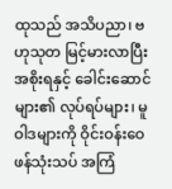ထုသည် အသိပညာ၊ ဗဟုသုတ မြင့်မားလာပြီး အစိုးရနှင့် ခေါင်းဆောင်များ၏ လုပ်ရပ်များ၊ မူဝါဒများကို ဝိုင်းဝန်းဝေဖန်သုံးသပ် အကြံ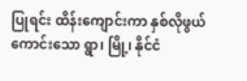ပြုရင်း ထိန်းကျောင်းကာ နှစ်လိုဖွယ်ကောင်းသော ရွာ၊ မြို့၊ နိုင်ငံ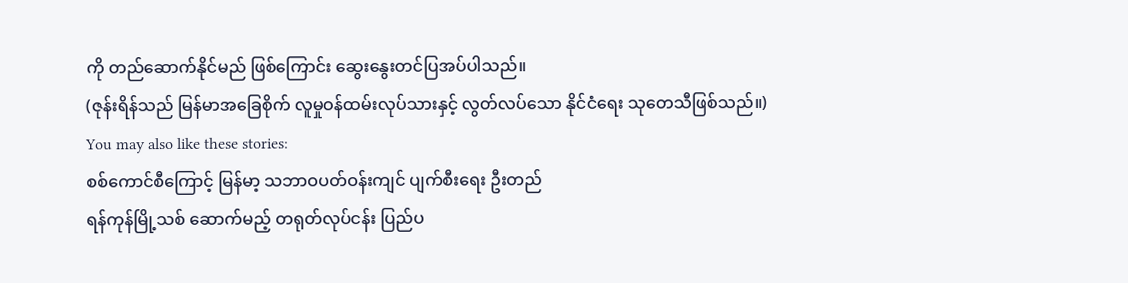ကို တည်ဆောက်နိုင်မည် ဖြစ်ကြောင်း ဆွေးနွေးတင်ပြအပ်ပါသည်။
(ဇုန်းရိန်သည် မြန်မာအခြေစိုက် လူမှုဝန်ထမ်းလုပ်သားနှင့် လွတ်လပ်သော နိုင်ငံရေး သုတေသီဖြစ်သည်။)
You may also like these stories:
စစ်ကောင်စီကြောင့် မြန်မာ့ သဘာဝပတ်ဝန်းကျင် ပျက်စီးရေး ဦးတည်
ရန်ကုန်မြို့သစ် ဆောက်မည့် တရုတ်လုပ်ငန်း ပြည်ပ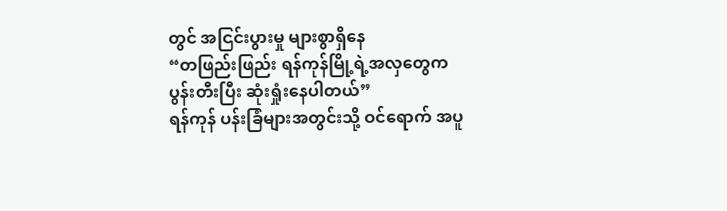တွင် အငြင်းပွားမှု များစွာရှိနေ
“တဖြည်းဖြည်း ရန်ကုန်မြို့ရဲ့အလှတွေက ပွန်းတီးပြီး ဆုံးရှုံးနေပါတယ်”
ရန်ကုန် ပန်းခြံများအတွင်းသို့ ဝင်ရောက် အပူ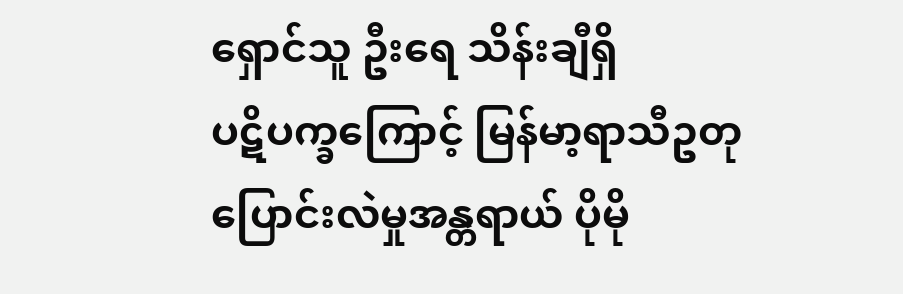ရှောင်သူ ဦးရေ သိန်းချီရှိ
ပဋိပက္ခကြောင့် မြန်မာ့ရာသီဥတုပြောင်းလဲမှုအန္တရာယ် ပိုမို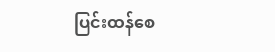ပြင်းထန်စေ